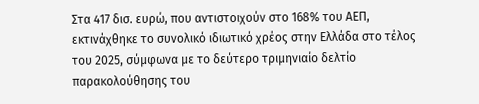Στα 417 δισ. ευρώ, που αντιστοιχούν στο 168% του ΑΕΠ, εκτινάχθηκε το συνολικό ιδιωτικό χρέος στην Ελλάδα στο τέλος του 2025, σύμφωνα με το δεύτερο τριμηνιαίο δελτίο παρακολούθησης του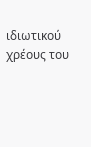ιδιωτικού χρέους του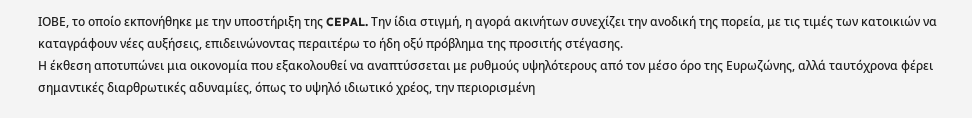ΙΟΒΕ, το οποίο εκπονήθηκε με την υποστήριξη της CEPAL. Την ίδια στιγμή, η αγορά ακινήτων συνεχίζει την ανοδική της πορεία, με τις τιμές των κατοικιών να καταγράφουν νέες αυξήσεις, επιδεινώνοντας περαιτέρω το ήδη οξύ πρόβλημα της προσιτής στέγασης.
Η έκθεση αποτυπώνει μια οικονομία που εξακολουθεί να αναπτύσσεται με ρυθμούς υψηλότερους από τον μέσο όρο της Ευρωζώνης, αλλά ταυτόχρονα φέρει σημαντικές διαρθρωτικές αδυναμίες, όπως το υψηλό ιδιωτικό χρέος, την περιορισμένη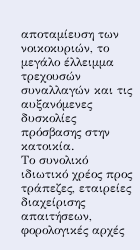αποταμίευση των νοικοκυριών, το μεγάλο έλλειμμα τρεχουσών συναλλαγών και τις αυξανόμενες δυσκολίες πρόσβασης στην κατοικία.
Το συνολικό ιδιωτικό χρέος προς τράπεζες, εταιρείες διαχείρισης απαιτήσεων, φορολογικές αρχές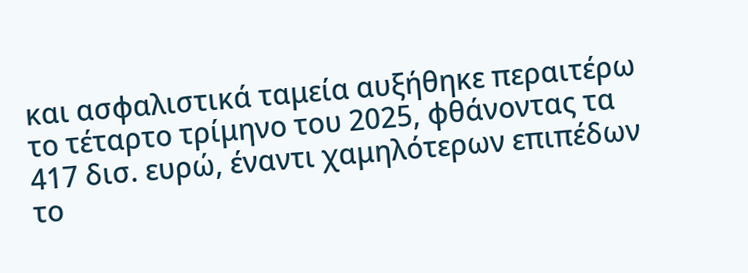και ασφαλιστικά ταμεία αυξήθηκε περαιτέρω το τέταρτο τρίμηνο του 2025, φθάνοντας τα 417 δισ. ευρώ, έναντι χαμηλότερων επιπέδων το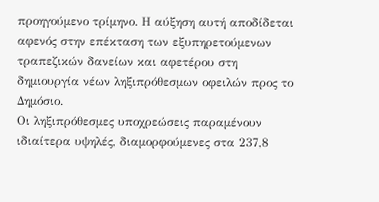προηγούμενο τρίμηνο. Η αύξηση αυτή αποδίδεται αφενός στην επέκταση των εξυπηρετούμενων τραπεζικών δανείων και αφετέρου στη δημιουργία νέων ληξιπρόθεσμων οφειλών προς το Δημόσιο.
Οι ληξιπρόθεσμες υποχρεώσεις παραμένουν ιδιαίτερα υψηλές, διαμορφούμενες στα 237,8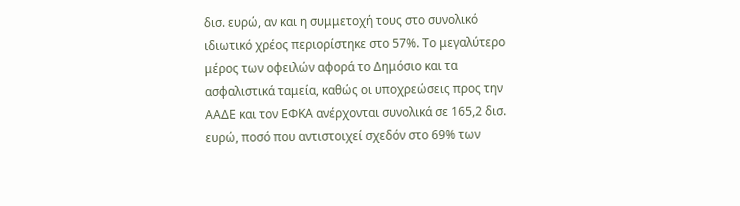δισ. ευρώ, αν και η συμμετοχή τους στο συνολικό ιδιωτικό χρέος περιορίστηκε στο 57%. Το μεγαλύτερο μέρος των οφειλών αφορά το Δημόσιο και τα ασφαλιστικά ταμεία, καθώς οι υποχρεώσεις προς την ΑΑΔΕ και τον ΕΦΚΑ ανέρχονται συνολικά σε 165,2 δισ. ευρώ, ποσό που αντιστοιχεί σχεδόν στο 69% των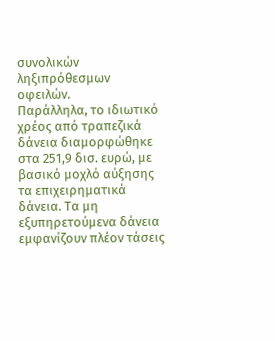συνολικών ληξιπρόθεσμων οφειλών.
Παράλληλα, το ιδιωτικό χρέος από τραπεζικά δάνεια διαμορφώθηκε στα 251,9 δισ. ευρώ, με βασικό μοχλό αύξησης τα επιχειρηματικά δάνεια. Τα μη εξυπηρετούμενα δάνεια εμφανίζουν πλέον τάσεις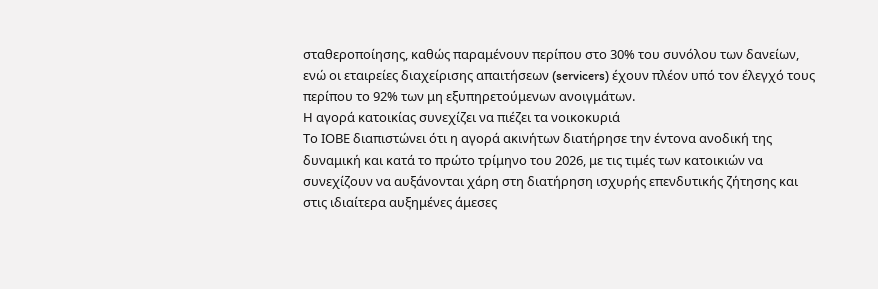σταθεροποίησης, καθώς παραμένουν περίπου στο 30% του συνόλου των δανείων, ενώ οι εταιρείες διαχείρισης απαιτήσεων (servicers) έχουν πλέον υπό τον έλεγχό τους περίπου το 92% των μη εξυπηρετούμενων ανοιγμάτων.
Η αγορά κατοικίας συνεχίζει να πιέζει τα νοικοκυριά
Το ΙΟΒΕ διαπιστώνει ότι η αγορά ακινήτων διατήρησε την έντονα ανοδική της δυναμική και κατά το πρώτο τρίμηνο του 2026, με τις τιμές των κατοικιών να συνεχίζουν να αυξάνονται χάρη στη διατήρηση ισχυρής επενδυτικής ζήτησης και στις ιδιαίτερα αυξημένες άμεσες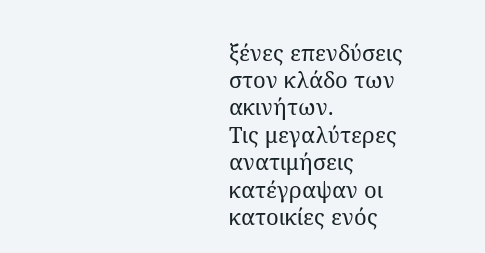ξένες επενδύσεις στον κλάδο των ακινήτων.
Τις μεγαλύτερες ανατιμήσεις κατέγραψαν οι κατοικίες ενός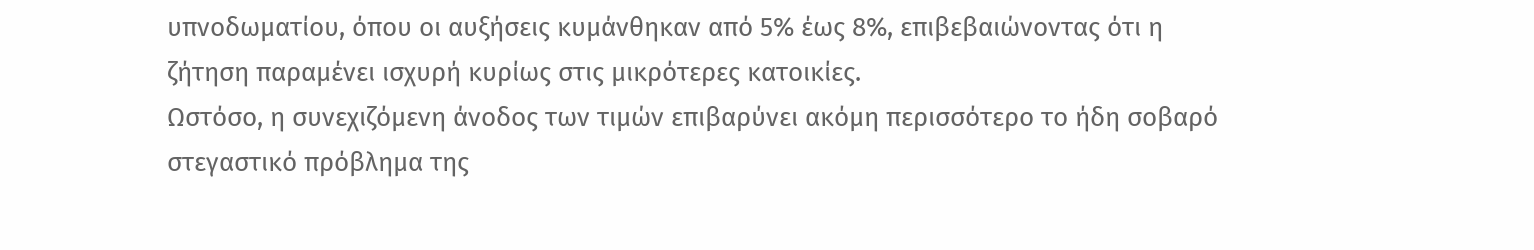υπνοδωματίου, όπου οι αυξήσεις κυμάνθηκαν από 5% έως 8%, επιβεβαιώνοντας ότι η ζήτηση παραμένει ισχυρή κυρίως στις μικρότερες κατοικίες.
Ωστόσο, η συνεχιζόμενη άνοδος των τιμών επιβαρύνει ακόμη περισσότερο το ήδη σοβαρό στεγαστικό πρόβλημα της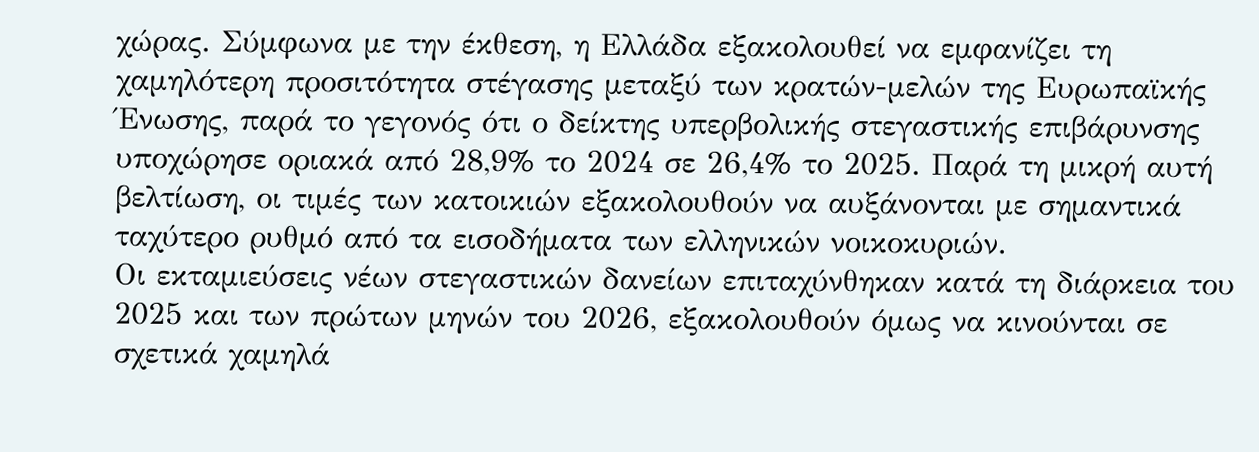χώρας. Σύμφωνα με την έκθεση, η Ελλάδα εξακολουθεί να εμφανίζει τη χαμηλότερη προσιτότητα στέγασης μεταξύ των κρατών-μελών της Ευρωπαϊκής Ένωσης, παρά το γεγονός ότι ο δείκτης υπερβολικής στεγαστικής επιβάρυνσης υποχώρησε οριακά από 28,9% το 2024 σε 26,4% το 2025. Παρά τη μικρή αυτή βελτίωση, οι τιμές των κατοικιών εξακολουθούν να αυξάνονται με σημαντικά ταχύτερο ρυθμό από τα εισοδήματα των ελληνικών νοικοκυριών.
Οι εκταμιεύσεις νέων στεγαστικών δανείων επιταχύνθηκαν κατά τη διάρκεια του 2025 και των πρώτων μηνών του 2026, εξακολουθούν όμως να κινούνται σε σχετικά χαμηλά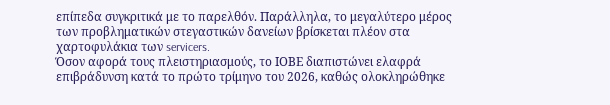επίπεδα συγκριτικά με το παρελθόν. Παράλληλα, το μεγαλύτερο μέρος των προβληματικών στεγαστικών δανείων βρίσκεται πλέον στα χαρτοφυλάκια των servicers.
Όσον αφορά τους πλειστηριασμούς, το ΙΟΒΕ διαπιστώνει ελαφρά επιβράδυνση κατά το πρώτο τρίμηνο του 2026, καθώς ολοκληρώθηκε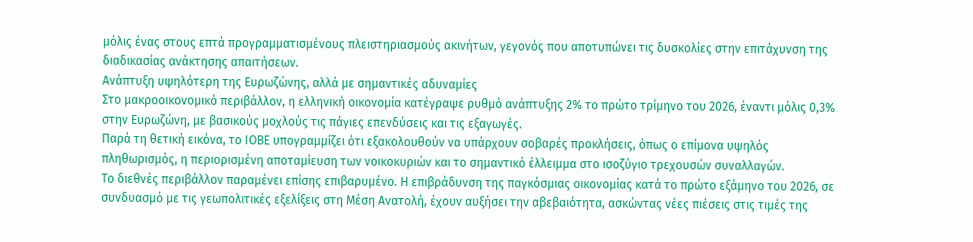μόλις ένας στους επτά προγραμματισμένους πλειστηριασμούς ακινήτων, γεγονός που αποτυπώνει τις δυσκολίες στην επιτάχυνση της διαδικασίας ανάκτησης απαιτήσεων.
Ανάπτυξη υψηλότερη της Ευρωζώνης, αλλά με σημαντικές αδυναμίες
Στο μακροοικονομικό περιβάλλον, η ελληνική οικονομία κατέγραψε ρυθμό ανάπτυξης 2% το πρώτο τρίμηνο του 2026, έναντι μόλις 0,3% στην Ευρωζώνη, με βασικούς μοχλούς τις πάγιες επενδύσεις και τις εξαγωγές.
Παρά τη θετική εικόνα, το ΙΟΒΕ υπογραμμίζει ότι εξακολουθούν να υπάρχουν σοβαρές προκλήσεις, όπως ο επίμονα υψηλός πληθωρισμός, η περιορισμένη αποταμίευση των νοικοκυριών και το σημαντικό έλλειμμα στο ισοζύγιο τρεχουσών συναλλαγών.
Το διεθνές περιβάλλον παραμένει επίσης επιβαρυμένο. Η επιβράδυνση της παγκόσμιας οικονομίας κατά το πρώτο εξάμηνο του 2026, σε συνδυασμό με τις γεωπολιτικές εξελίξεις στη Μέση Ανατολή, έχουν αυξήσει την αβεβαιότητα, ασκώντας νέες πιέσεις στις τιμές της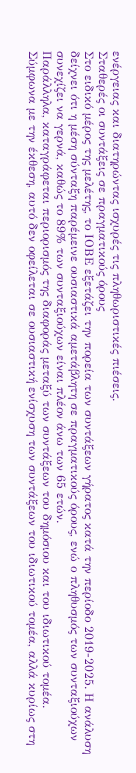ενέργειας και διατηρώντας ισχυρές τις πληθωριστικές πιέσεις.
Σταθερές οι συντάξεις σε πραγματικούς όρους
Στο ειδικό μέρος της μελέτης, το ΙΟΒΕ εξετάζει την πορεία των συντάξεων γήρατος κατά την περίοδο 2019-2025. Η ανάλυση δείχνει ότι η μέση σύνταξη παρέμεινε ουσιαστικά αμετάβλητη σε πραγματικούς όρους, ενώ ο πληθυσμός των συνταξιούχων συνεχίζει να γερνά, καθώς το 89% των συνταξιούχων είναι πλέον άνω των 65 ετών.
Παράλληλα, καταγράφεται περιορισμός της διαφοράς μεταξύ των συντάξεων του δημόσιου και του ιδιωτικού τομέα. Σύμφωνα με την έκθεση, αυτό δεν οφείλεται σε ουσιαστική ενίσχυση των συντάξεων του ιδιωτικού τομέα, αλλά κυρίως στη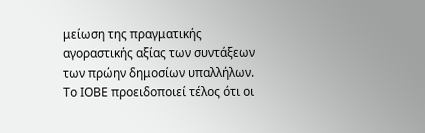μείωση της πραγματικής αγοραστικής αξίας των συντάξεων των πρώην δημοσίων υπαλλήλων.
Το ΙΟΒΕ προειδοποιεί τέλος ότι οι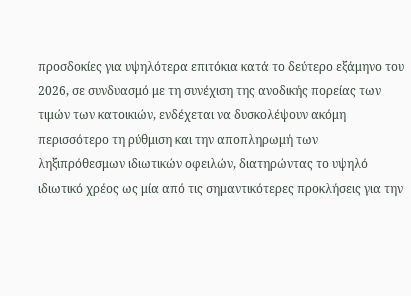προσδοκίες για υψηλότερα επιτόκια κατά το δεύτερο εξάμηνο του 2026, σε συνδυασμό με τη συνέχιση της ανοδικής πορείας των τιμών των κατοικιών, ενδέχεται να δυσκολέψουν ακόμη περισσότερο τη ρύθμιση και την αποπληρωμή των ληξιπρόθεσμων ιδιωτικών οφειλών, διατηρώντας το υψηλό ιδιωτικό χρέος ως μία από τις σημαντικότερες προκλήσεις για την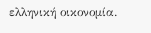ελληνική οικονομία.